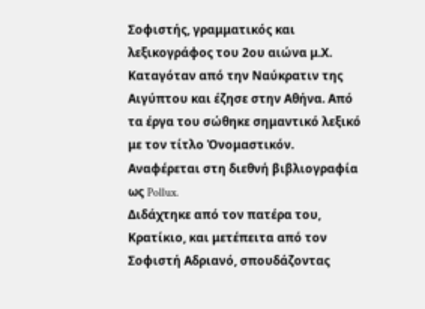Σοφιστής, γραμματικός και λεξικογράφος του 2ου αιώνα μ.Χ. Καταγόταν από την Ναύκρατιν της Αιγύπτου και έζησε στην Αθήνα. Από τα έργα του σώθηκε σημαντικό λεξικό με τον τίτλο Ὀνομαστικόν.
Αναφέρεται στη διεθνή βιβλιογραφία ως Pollux.
Διδάχτηκε από τον πατέρα του, Κρατίκιο, και μετέπειτα από τον Σοφιστή Αδριανό, σπουδάζοντας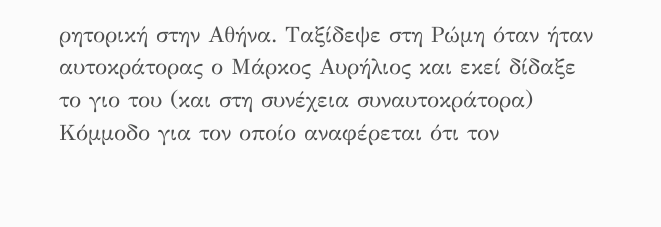ρητορική στην Αθήνα. Ταξίδεψε στη Ρώμη όταν ήταν αυτοκράτορας ο Μάρκος Αυρήλιος και εκεί δίδαξε το γιο του (και στη συνέχεια συναυτοκράτορα) Κόμμοδο για τον οποίο αναφέρεται ότι τον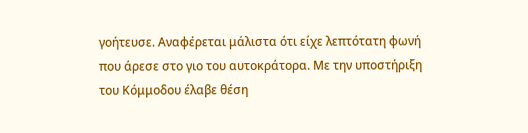γοήτευσε. Αναφέρεται μάλιστα ότι είχε λεπτότατη φωνή που άρεσε στο γιο του αυτοκράτορα. Με την υποστήριξη του Κόμμοδου έλαβε θέση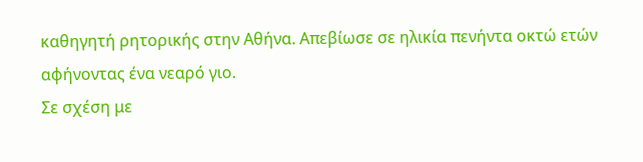καθηγητή ρητορικής στην Αθήνα. Απεβίωσε σε ηλικία πενήντα οκτώ ετών αφήνοντας ένα νεαρό γιο.
Σε σχέση με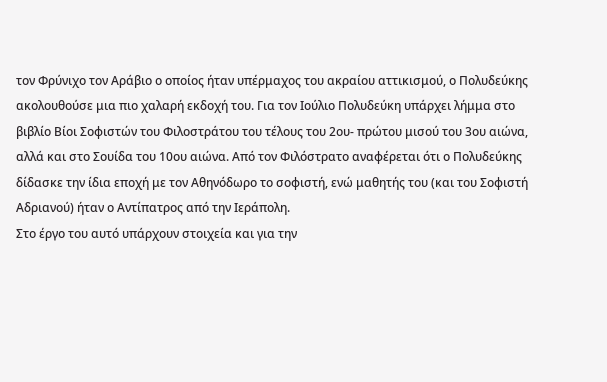τον Φρύνιχο τον Αράβιο ο οποίος ήταν υπέρμαχος του ακραίου αττικισμού, ο Πολυδεύκης ακολουθούσε μια πιο χαλαρή εκδοχή του. Για τον Ιούλιο Πολυδεύκη υπάρχει λήμμα στο βιβλίο Βίοι Σοφιστών του Φιλοστράτου του τέλους του 2ου- πρώτου μισού του 3ου αιώνα, αλλά και στο Σουίδα του 10ου αιώνα. Από τον Φιλόστρατο αναφέρεται ότι ο Πολυδεύκης δίδασκε την ίδια εποχή με τον Αθηνόδωρο το σοφιστή, ενώ μαθητής του (και του Σοφιστή Αδριανού) ήταν ο Αντίπατρος από την Ιεράπολη.
Στο έργο του αυτό υπάρχουν στοιχεία και για την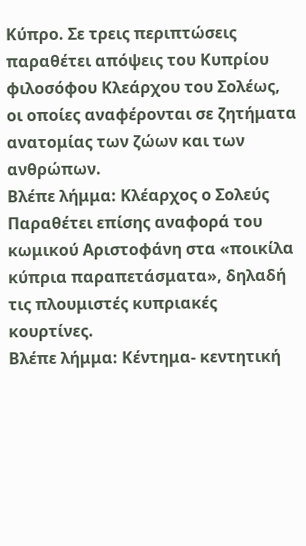Κύπρο. Σε τρεις περιπτώσεις παραθέτει απόψεις του Κυπρίου φιλοσόφου Κλεάρχου του Σολέως, οι οποίες αναφέρονται σε ζητήματα ανατομίας των ζώων και των ανθρώπων.
Βλέπε λήμμα: Κλέαρχος ο Σολεύς
Παραθέτει επίσης αναφορά του κωμικού Αριστοφάνη στα «ποικίλα κύπρια παραπετάσματα», δηλαδή τις πλουμιστές κυπριακές κουρτίνες.
Βλέπε λήμμα: Κέντημα- κεντητική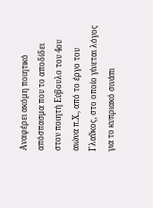Αναφέρει ακόμη ποιητικό απόσπασμα που το αποδίδει στον ποιητή Εύβουλο του 4ου αιώνα π.Χ., από το έργο του Γλαῦκος, στο οποίο γίνεται λόγος για το κυπριακό σινάπι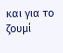και για το ζουμί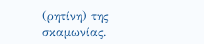(ρητίνη) της σκαμωνίας.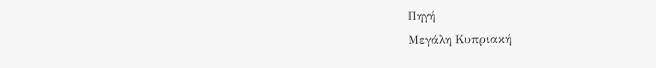Πηγή
Μεγάλη Κυπριακή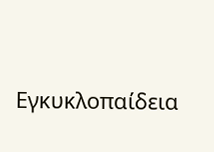Εγκυκλοπαίδεια